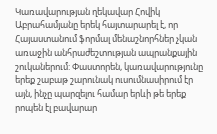Կառավարության ղեկավար Հովիկ Աբրահամյանը երեկ հայտարարել է, որ Հայաստանում ֆորմալ մենաշնորհներ չկան առաջին անհրաժեշտության ապրանքային շուկաներում: Փաստորեն, կառավարությունը երեք շաբաթ շարունակ ուսումնասիրում էր այն, ինչը պարզելու համար երևի թե երեք րոպեն էլ բավարար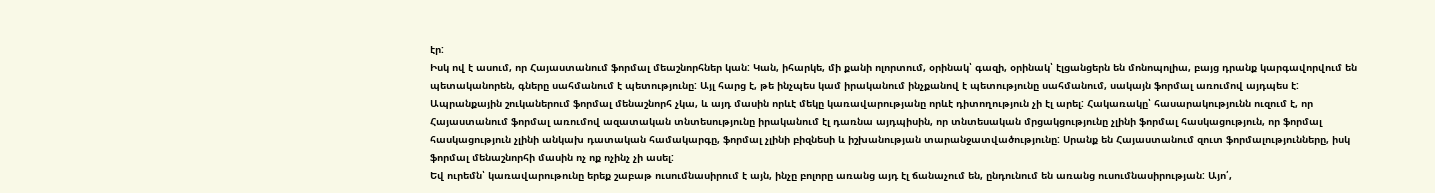էր:
Իսկ ով է ասում, որ Հայաստանում ֆորմալ մեաշնորհներ կան: Կան, իհարկե, մի քանի ոլորտում, օրինակ՝ գազի, օրինակ՝ էլցանցերն են մոնոպոլիա, բայց դրանք կարգավորվում են պետականորեն, գները սահմանում է պետությունը: Այլ հարց է, թե ինչպես կամ իրականում ինչքանով է պետությունը սահմանում, սակայն ֆորմալ առումով այդպես է:
Ապրանքային շուկաներում ֆորմալ մենաշնորհ չկա, և այդ մասին որևէ մեկը կառավարությանը որևէ դիտողություն չի էլ արել: Հակառակը՝ հասարակությունն ուզում է, որ Հայաստանում ֆորմալ առումով ազատական տնտեսությունը իրականում էլ դառնա այդպիսին, որ տնտեսական մրցակցությունը չլինի ֆորմալ հասկացություն, որ ֆորմալ հասկացություն չլինի անկախ դատական համակարգը, ֆորմալ չլինի բիզնեսի և իշխանության տարանջատվածությունը: Սրանք են Հայաստանում զուտ ֆորմալությունները, իսկ ֆորմալ մենաշնորհի մասին ոչ ոք ոչինչ չի ասել:
Եվ ուրեմն՝ կառավարութունը երեք շաբաթ ուսումնասիրում է այն, ինչը բոլորը առանց այդ էլ ճանաչում են, ընդունում են առանց ուսումնասիրության: Այո՛,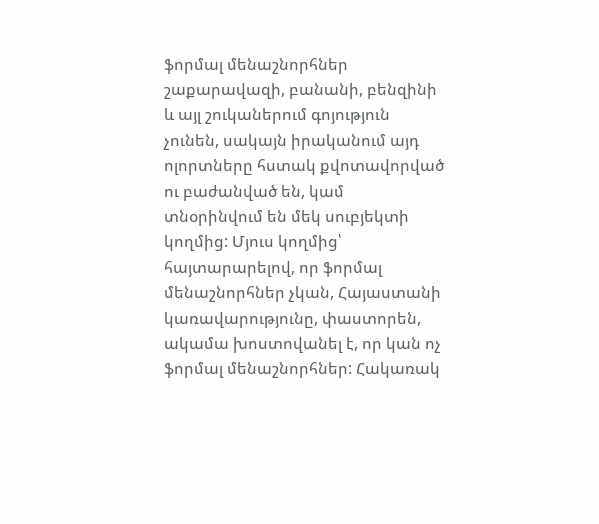ֆորմալ մենաշնորհներ շաքարավազի, բանանի, բենզինի և այլ շուկաներում գոյություն չունեն, սակայն իրականում այդ ոլորտները հստակ քվոտավորված ու բաժանված են, կամ տնօրինվում են մեկ սուբյեկտի կողմից: Մյուս կողմից՝ հայտարարելով, որ ֆորմալ մենաշնորհներ չկան, Հայաստանի կառավարությունը, փաստորեն, ակամա խոստովանել է, որ կան ոչ ֆորմալ մենաշնորհներ: Հակառակ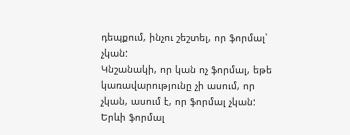դեպքում, ինչու շեշտել, որ ֆորմալ՝ չկան:
Կնշանակի, որ կան ոչ ֆորմալ, եթե կառավարությունը չի ասում, որ չկան, ասում է, որ ֆորմալ չկան: Երևի ֆորմալ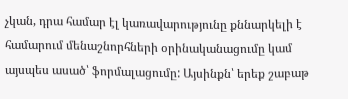չկան, դրա համար էլ կառավարությունը քննարկելի է համարում մենաշնորհների օրինականացումը կամ այսպես ասած՝ ֆորմալացումը: Այսինքն՝ երեք շաբաթ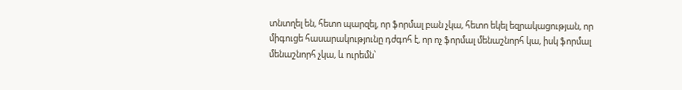տնտղել են, հետո պարզել, որ ֆորմալ բան չկա, հետո եկել եզրակացության, որ միգուցե հասարակությունը դժգոհ է, որ ոչ ֆորմալ մենաշնորհ կա, իսկ ֆորմալ մենաշնորհ չկա, և ուրեմն՝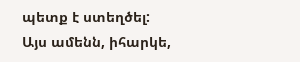պետք է ստեղծել:
Այս ամենն, իհարկե,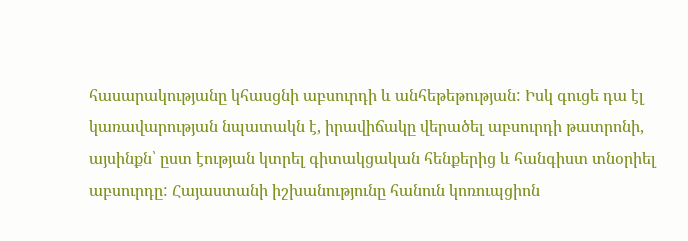հասարակությանը կհասցնի աբսուրդի և անհեթեթության: Իսկ գուցե դա էլ կառավարության նպատակն է, իրավիճակը վերածել աբսուրդի թատրոնի, այսինքն՝ ըստ էության կտրել գիտակցական հենքերից և հանգիստ տնօրիել աբսուրդը: Հայաստանի իշխանությունը հանուն կոռուպցիոն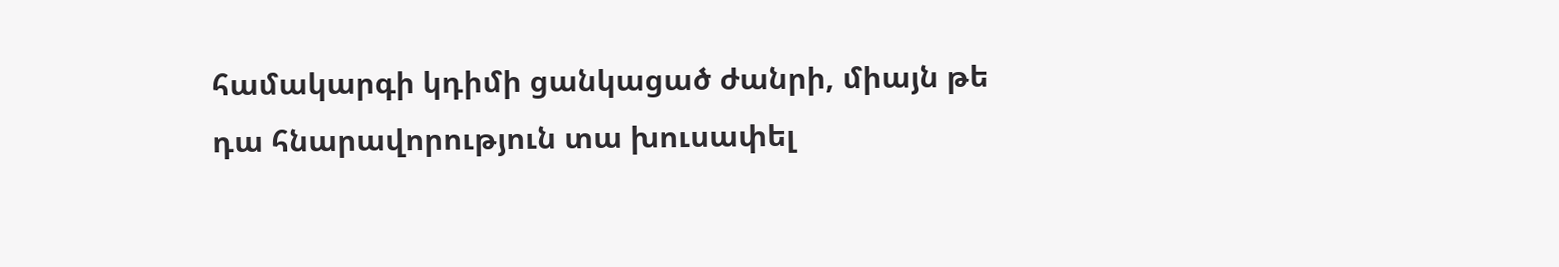համակարգի կդիմի ցանկացած ժանրի, միայն թե դա հնարավորություն տա խուսափել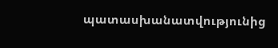պատասխանատվությունից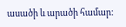ասածի և արածի համար: